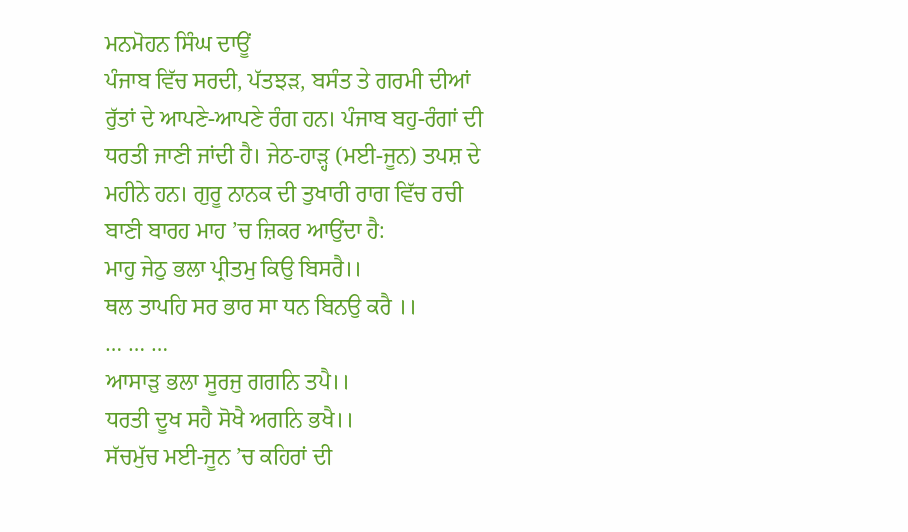ਮਨਮੋਹਨ ਸਿੰਘ ਦਾਊਂ
ਪੰਜਾਬ ਵਿੱਚ ਸਰਦੀ, ਪੱਤਝੜ, ਬਸੰਤ ਤੇ ਗਰਮੀ ਦੀਆਂ ਰੁੱਤਾਂ ਦੇ ਆਪਣੇ-ਆਪਣੇ ਰੰਗ ਹਨ। ਪੰਜਾਬ ਬਹੁ-ਰੰਗਾਂ ਦੀ ਧਰਤੀ ਜਾਣੀ ਜਾਂਦੀ ਹੈ। ਜੇਠ-ਹਾੜ੍ਹ (ਮਈ-ਜੂਨ) ਤਪਸ਼ ਦੇ ਮਹੀਨੇ ਹਨ। ਗੁਰੂ ਨਾਨਕ ਦੀ ਤੁਖਾਰੀ ਰਾਗ ਵਿੱਚ ਰਚੀ ਬਾਣੀ ਬਾਰਹ ਮਾਹ ’ਚ ਜ਼ਿਕਰ ਆਉਂਦਾ ਹੈ:
ਮਾਹੁ ਜੇਠੁ ਭਲਾ ਪ੍ਰੀਤਮੁ ਕਿਉ ਬਿਸਰੈ।।
ਥਲ ਤਾਪਹਿ ਸਰ ਭਾਰ ਸਾ ਧਨ ਬਿਨਉ ਕਰੈ ।।
… … …
ਆਸਾੜੁ ਭਲਾ ਸੂਰਜੁ ਗਗਨਿ ਤਪੈ।।
ਧਰਤੀ ਦੂਖ ਸਹੈ ਸੋਖੈ ਅਗਨਿ ਭਖੈ।।
ਸੱਚਮੁੱਚ ਮਈ-ਜੂਨ ’ਚ ਕਹਿਰਾਂ ਦੀ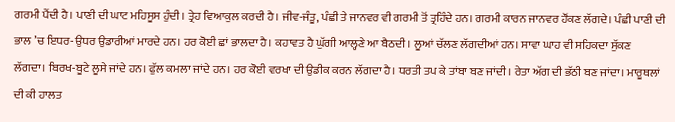ਗਰਮੀ ਪੈਂਦੀ ਹੈ। ਪਾਣੀ ਦੀ ਘਾਟ ਮਹਿਸੂਸ ਹੁੰਦੀ। ਤ੍ਰੇਹ ਵਿਆਕੁਲ ਕਰਦੀ ਹੈ। ਜੀਵ-ਜੰਤੂ, ਪੰਛੀ ਤੇ ਜਾਨਵਰ ਵੀ ਗਰਮੀ ਤੋਂ ਤ੍ਰਹਿੰਦੇ ਹਨ। ਗਰਮੀ ਕਾਰਨ ਜਾਨਵਰ ਹੌਂਕਣ ਲੱਗਦੇ। ਪੰਛੀ ਪਾਣੀ ਦੀ ਭਾਲ ’ਚ ਇਧਰ-ਉਧਰ ਉਡਾਰੀਆਂ ਮਾਰਦੇ ਹਨ। ਹਰ ਕੋਈ ਛਾਂ ਭਾਲਦਾ ਹੈ। ਕਹਾਵਤ ਹੈ ਘੁੱਗੀ ਆਲ੍ਹਣੇ ਆ ਬੈਠਦੀ। ਲੂਆਂ ਚੱਲਣ ਲੱਗਦੀਆਂ ਹਨ। ਸਾਵਾ ਘਾਹ ਵੀ ਸਹਿਕਦਾ ਸੁੱਕਣ ਲੱਗਦਾ। ਬਿਰਖ-ਬੂਟੇ ਲੂਸੇ ਜਾਂਦੇ ਹਨ। ਫੁੱਲ ਕਮਲਾ ਜਾਂਦੇ ਹਨ। ਹਰ ਕੋਈ ਵਰਖਾ ਦੀ ਉਡੀਕ ਕਰਨ ਲੱਗਦਾ ਹੈ। ਧਰਤੀ ਤਪ ਕੇ ਤਾਂਬਾ ਬਣ ਜਾਂਦੀ। ਰੇਤਾ ਅੱਗ ਦੀ ਭੱਠੀ ਬਣ ਜਾਂਦਾ। ਮਾਰੂਥਲਾਂ ਦੀ ਕੀ ਹਾਲਤ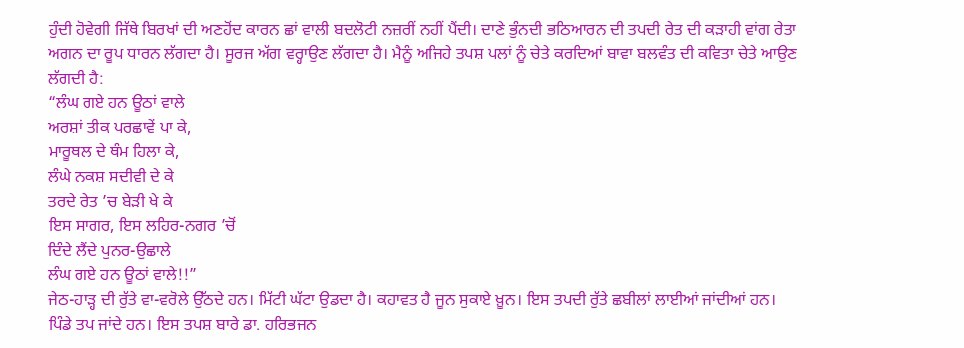ਹੁੰਦੀ ਹੋਵੇਗੀ ਜਿੱਥੇ ਬਿਰਖਾਂ ਦੀ ਅਣਹੋਂਦ ਕਾਰਨ ਛਾਂ ਵਾਲੀ ਬਦਲੋਟੀ ਨਜ਼ਰੀਂ ਨਹੀਂ ਪੈਂਦੀ। ਦਾਣੇ ਭੁੰਨਦੀ ਭਠਿਆਰਨ ਦੀ ਤਪਦੀ ਰੇਤ ਦੀ ਕੜਾਹੀ ਵਾਂਗ ਰੇਤਾ ਅਗਨ ਦਾ ਰੂਪ ਧਾਰਨ ਲੱਗਦਾ ਹੈ। ਸੂਰਜ ਅੱਗ ਵਰ੍ਹਾਉਣ ਲੱਗਦਾ ਹੈ। ਮੈਨੂੰ ਅਜਿਹੇ ਤਪਸ਼ ਪਲਾਂ ਨੂੰ ਚੇਤੇ ਕਰਦਿਆਂ ਬਾਵਾ ਬਲਵੰਤ ਦੀ ਕਵਿਤਾ ਚੇਤੇ ਆਉਣ ਲੱਗਦੀ ਹੈ:
“ਲੰਘ ਗਏ ਹਨ ਊਠਾਂ ਵਾਲੇ
ਅਰਸ਼ਾਂ ਤੀਕ ਪਰਛਾਵੇਂ ਪਾ ਕੇ,
ਮਾਰੂਥਲ ਦੇ ਥੰਮ ਹਿਲਾ ਕੇ,
ਲੰਘੇ ਨਕਸ਼ ਸਦੀਵੀ ਦੇ ਕੇ
ਤਰਦੇ ਰੇਤ ’ਚ ਬੇੜੀ ਖੇ ਕੇ
ਇਸ ਸਾਗਰ, ਇਸ ਲਹਿਰ-ਨਗਰ ’ਚੋਂ
ਦਿੰਦੇ ਲੈਂਦੇ ਪੁਨਰ-ਉਛਾਲੇ
ਲੰਘ ਗਏ ਹਨ ਊਠਾਂ ਵਾਲੇ!!”
ਜੇਠ-ਹਾੜ੍ਹ ਦੀ ਰੁੱਤੇ ਵਾ-ਵਰੋਲੇ ਉੱਠਦੇ ਹਨ। ਮਿੱਟੀ ਘੱਟਾ ਉਡਦਾ ਹੈ। ਕਹਾਵਤ ਹੈ ਜੂਨ ਸੁਕਾਏ ਖ਼ੂਨ। ਇਸ ਤਪਦੀ ਰੁੱਤੇ ਛਬੀਲਾਂ ਲਾਈਆਂ ਜਾਂਦੀਆਂ ਹਨ। ਪਿੰਡੇ ਤਪ ਜਾਂਦੇ ਹਨ। ਇਸ ਤਪਸ਼ ਬਾਰੇ ਡਾ. ਹਰਿਭਜਨ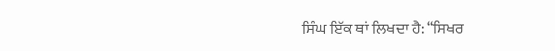ਸਿੰਘ ਇੱਕ ਥਾਂ ਲਿਖਦਾ ਹੈ: “ਸਿਖਰ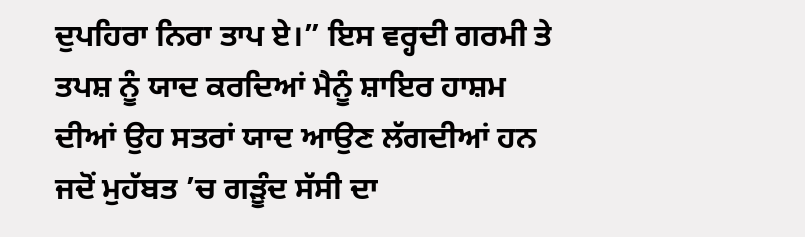ਦੁਪਹਿਰਾ ਨਿਰਾ ਤਾਪ ਏ।” ਇਸ ਵਰ੍ਹਦੀ ਗਰਮੀ ਤੇ ਤਪਸ਼ ਨੂੰ ਯਾਦ ਕਰਦਿਆਂ ਮੈਨੂੰ ਸ਼ਾਇਰ ਹਾਸ਼ਮ ਦੀਆਂ ਉਹ ਸਤਰਾਂ ਯਾਦ ਆਉਣ ਲੱਗਦੀਆਂ ਹਨ ਜਦੋਂ ਮੁਹੱਬਤ ’ਚ ਗੜੂੰਦ ਸੱਸੀ ਦਾ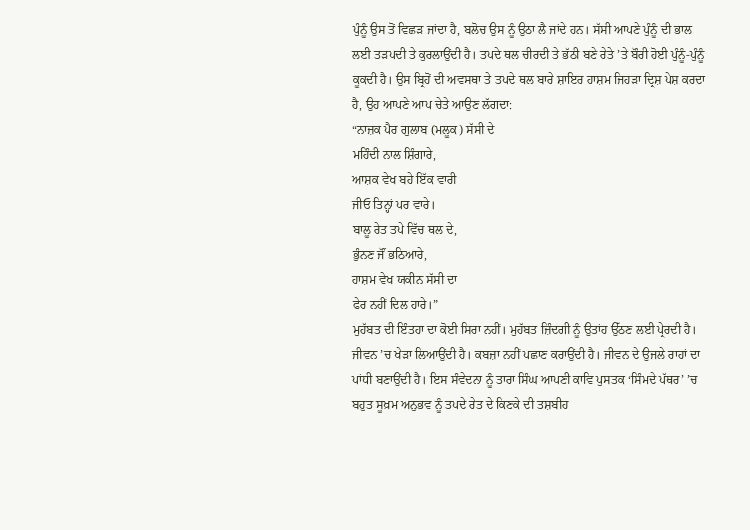ਪੁੰਨੂੰ ਉਸ ਤੋਂ ਵਿਛੜ ਜਾਂਦਾ ਹੈ, ਬਲੋਚ ਉਸ ਨੂੰ ਉਠਾ ਲੈ ਜਾਂਦੇ ਹਨ। ਸੱਸੀ ਆਪਣੇ ਪੁੰਨੂੰ ਦੀ ਭਾਲ ਲਈ ਤੜਪਦੀ ਤੇ ਕੁਰਲਾਉਂਦੀ ਹੈ। ਤਪਦੇ ਥਲ ਚੀਰਦੀ ਤੇ ਭੱਠੀ ਬਣੇ ਰੇਤੇ ’ਤੇ ਬੌਰੀ ਹੋਈ ਪੁੰਨੂੰ-ਪੁੰਨੂੰ ਕੂਕਦੀ ਹੈ। ਉਸ ਬ੍ਰਿਹੋਂ ਦੀ ਅਵਸਥਾ ਤੇ ਤਪਦੇ ਥਲ ਬਾਰੇ ਸ਼ਾਇਰ ਹਾਸ਼ਮ ਜਿਹੜਾ ਦ੍ਰਿਸ਼ ਪੇਸ਼ ਕਰਦਾ ਹੈ, ਉਹ ਆਪਣੇ ਆਪ ਚੇਤੇ ਆਉਣ ਲੱਗਦਾ:
“ਨਾਜ਼ਕ ਪੈਰ ਗੁਲਾਬ (ਮਲੂਕ) ਸੱਸੀ ਦੇ
ਮਹਿੰਦੀ ਨਾਲ ਸ਼ਿੰਗਾਰੇ,
ਆਸ਼ਕ ਵੇਖ ਬਹੇ ਇੱਕ ਵਾਰੀ
ਜੀਓ ਤਿਨ੍ਹਾਂ ਪਰ ਵਾਰੇ।
ਬਾਲੂ ਰੇਤ ਤਪੇ ਵਿੱਚ ਥਲ ਦੇ,
ਭੁੰਨਣ ਜੌਂ ਭਠਿਆਰੇ,
ਹਾਸ਼ਮ ਵੇਖ ਯਕੀਨ ਸੱਸੀ ਦਾ
ਫੇਰ ਨਹੀਂ ਦਿਲ ਹਾਰੇ।”
ਮੁਹੱਬਤ ਦੀ ਇੰਤਹਾ ਦਾ ਕੋਈ ਸਿਰਾ ਨਹੀਂ। ਮੁਹੱਬਤ ਜ਼ਿੰਦਗੀ ਨੂੰ ਉਤਾਂਹ ਉੱਠਣ ਲਈ ਪ੍ਰੇਰਦੀ ਹੈ। ਜੀਵਨ ’ਚ ਖੇੜਾ ਲਿਆਉਂਦੀ ਹੈ। ਕਬਜ਼ਾ ਨਹੀਂ ਪਛਾਣ ਕਰਾਉਂਦੀ ਹੈ। ਜੀਵਨ ਦੇ ਉਜਲੇ ਰਾਹਾਂ ਦਾ ਪਾਂਧੀ ਬਣਾਉਂਦੀ ਹੈ। ਇਸ ਸੰਵੇਦਨਾ ਨੂੰ ਤਾਰਾ ਸਿੰਘ ਆਪਣੀ ਕਾਵਿ ਪੁਸਤਕ ‘ਸਿੰਮਦੇ ਪੱਥਰ’ ’ਚ ਬਹੁਤ ਸੂਖ਼ਮ ਅਨੁਭਵ ਨੂੰ ਤਪਦੇ ਰੇਤ ਦੇ ਕਿਣਕੇ ਦੀ ਤਸ਼ਬੀਹ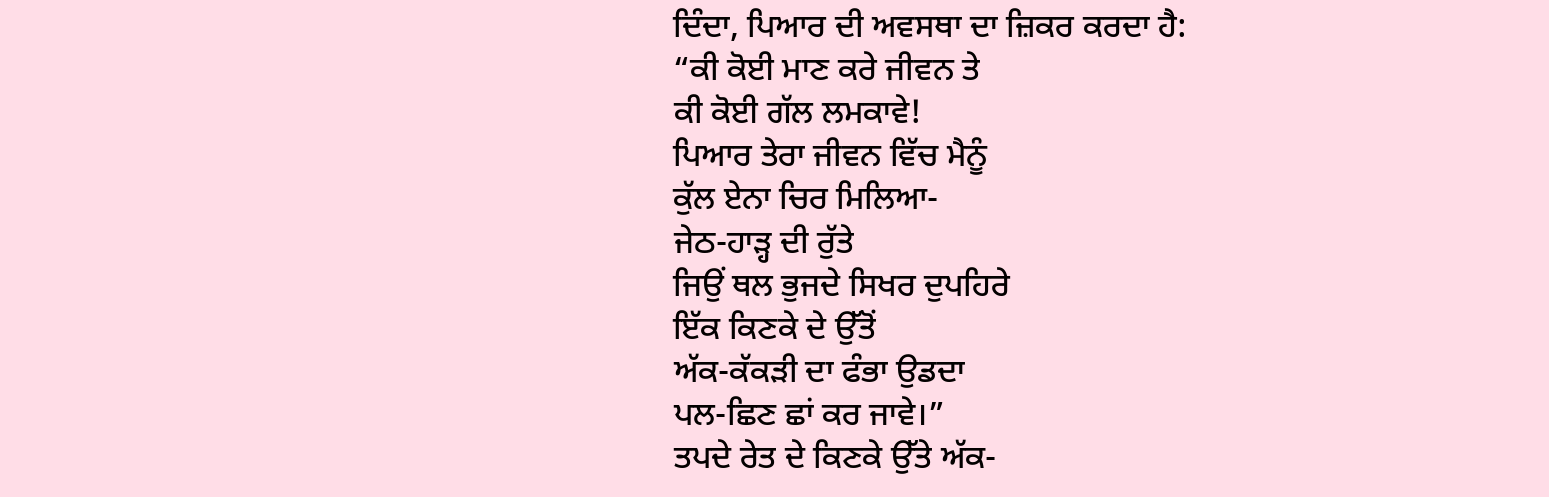ਦਿੰਦਾ, ਪਿਆਰ ਦੀ ਅਵਸਥਾ ਦਾ ਜ਼ਿਕਰ ਕਰਦਾ ਹੈ:
“ਕੀ ਕੋਈ ਮਾਣ ਕਰੇ ਜੀਵਨ ਤੇ
ਕੀ ਕੋਈ ਗੱਲ ਲਮਕਾਵੇ!
ਪਿਆਰ ਤੇਰਾ ਜੀਵਨ ਵਿੱਚ ਮੈਨੂੰ
ਕੁੱਲ ਏਨਾ ਚਿਰ ਮਿਲਿਆ-
ਜੇਠ-ਹਾੜ੍ਹ ਦੀ ਰੁੱਤੇ
ਜਿਉਂ ਥਲ ਭੁਜਦੇ ਸਿਖਰ ਦੁਪਹਿਰੇ
ਇੱਕ ਕਿਣਕੇ ਦੇ ਉੱਤੋਂ
ਅੱਕ-ਕੱਕੜੀ ਦਾ ਫੰਭਾ ਉਡਦਾ
ਪਲ-ਛਿਣ ਛਾਂ ਕਰ ਜਾਵੇ।”
ਤਪਦੇ ਰੇਤ ਦੇ ਕਿਣਕੇ ਉੱਤੇ ਅੱਕ-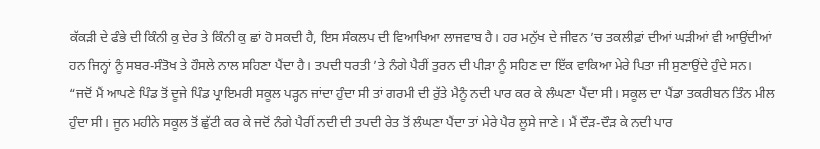ਕੱਕੜੀ ਦੇ ਫੰਭੇ ਦੀ ਕਿੰਨੀ ਕੁ ਦੇਰ ਤੇ ਕਿੰਨੀ ਕੁ ਛਾਂ ਹੋ ਸਕਦੀ ਹੈ, ਇਸ ਸੰਕਲਪ ਦੀ ਵਿਆਖਿਆ ਲਾਜਵਾਬ ਹੈ। ਹਰ ਮਨੁੱਖ ਦੇ ਜੀਵਨ ’ਚ ਤਕਲੀਫ਼ਾਂ ਦੀਆਂ ਘੜੀਆਂ ਵੀ ਆਉਂਦੀਆਂ ਹਨ ਜਿਨ੍ਹਾਂ ਨੂੰ ਸਬਰ-ਸੰਤੋਖ ਤੇ ਹੌਸਲੇ ਨਾਲ ਸਹਿਣਾ ਪੈਂਦਾ ਹੈ। ਤਪਦੀ ਧਰਤੀ ’ਤੇ ਨੰਗੇ ਪੈਰੀਂ ਤੁਰਨ ਦੀ ਪੀੜਾ ਨੂੰ ਸਹਿਣ ਦਾ ਇੱਕ ਵਾਕਿਆ ਮੇਰੇ ਪਿਤਾ ਜੀ ਸੁਣਾਉਂਦੇ ਹੁੰਦੇ ਸਨ। “ਜਦੋਂ ਮੈਂ ਆਪਣੇ ਪਿੰਡ ਤੋਂ ਦੂਜੇ ਪਿੰਡ ਪ੍ਰਾਇਮਰੀ ਸਕੂਲ ਪੜ੍ਹਨ ਜਾਂਦਾ ਹੁੰਦਾ ਸੀ ਤਾਂ ਗਰਮੀ ਦੀ ਰੁੱਤੇ ਮੈਨੂੰ ਨਦੀ ਪਾਰ ਕਰ ਕੇ ਲੰਘਣਾ ਪੈਂਦਾ ਸੀ। ਸਕੂਲ ਦਾ ਪੈਂਡਾ ਤਕਰੀਬਨ ਤਿੰਨ ਮੀਲ ਹੁੰਦਾ ਸੀ। ਜੂਨ ਮਹੀਨੇ ਸਕੂਲ ਤੋਂ ਛੁੱਟੀ ਕਰ ਕੇ ਜਦੋਂ ਨੰਗੇ ਪੈਰੀਂ ਨਦੀ ਦੀ ਤਪਦੀ ਰੇਤ ਤੋਂ ਲੰਘਣਾ ਪੈਂਦਾ ਤਾਂ ਮੇਰੇ ਪੈਰ ਲੂਸੇ ਜਾਣੇ। ਮੈਂ ਦੌੜ-ਦੌੜ ਕੇ ਨਦੀ ਪਾਰ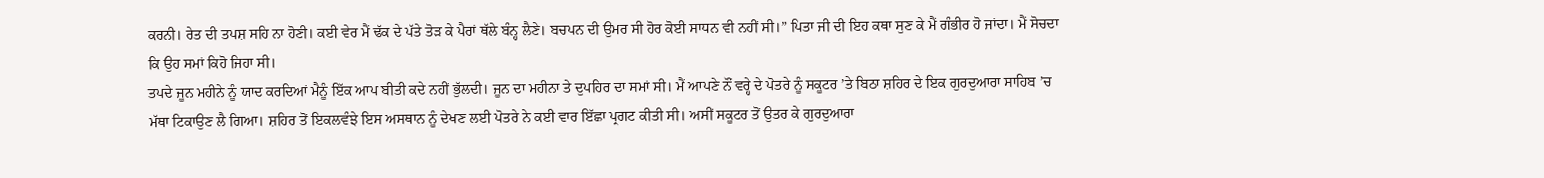ਕਰਨੀ। ਰੇਤ ਦੀ ਤਪਸ਼ ਸਹਿ ਨਾ ਹੋਣੀ। ਕਈ ਵੇਰ ਮੈਂ ਢੱਕ ਦੇ ਪੱਤੇ ਤੋੜ ਕੇ ਪੈਰਾਂ ਥੱਲੇ ਬੰਨ੍ਹ ਲੈਣੇ। ਬਚਪਨ ਦੀ ਉਮਰ ਸੀ ਹੋਰ ਕੋਈ ਸਾਧਨ ਵੀ ਨਹੀਂ ਸੀ।” ਪਿਤਾ ਜੀ ਦੀ ਇਹ ਕਥਾ ਸੁਣ ਕੇ ਮੈਂ ਗੰਭੀਰ ਹੋ ਜਾਂਦਾ। ਮੈਂ ਸੋਚਦਾ ਕਿ ਉਹ ਸਮਾਂ ਕਿਹੋ ਜਿਹਾ ਸੀ।
ਤਪਦੇ ਜੂਨ ਮਹੀਨੇ ਨੂੰ ਯਾਦ ਕਰਦਿਆਂ ਮੈਨੂੰ ਇੱਕ ਆਪ ਬੀਤੀ ਕਦੇ ਨਹੀਂ ਭੁੱਲਦੀ। ਜੂਨ ਦਾ ਮਹੀਨਾ ਤੇ ਦੁਪਹਿਰ ਦਾ ਸਮਾਂ ਸੀ। ਮੈਂ ਆਪਣੇ ਨੌਂ ਵਰ੍ਹੇ ਦੇ ਪੋਤਰੇ ਨੂੰ ਸਕੂਟਰ ’ਤੇ ਬਿਠਾ ਸ਼ਹਿਰ ਦੇ ਇਕ ਗੁਰਦੁਆਰਾ ਸਾਹਿਬ ’ਚ ਮੱਥਾ ਟਿਕਾਉਣ ਲੈ ਗਿਆ। ਸ਼ਹਿਰ ਤੋਂ ਇਕਲਵੰਝੇ ਇਸ ਅਸਥਾਨ ਨੂੰ ਦੇਖਣ ਲਈ ਪੋਤਰੇ ਨੇ ਕਈ ਵਾਰ ਇੱਛਾ ਪ੍ਰਗਟ ਕੀਤੀ ਸੀ। ਅਸੀਂ ਸਕੂਟਰ ਤੋਂ ਉਤਰ ਕੇ ਗੁਰਦੁਆਰਾ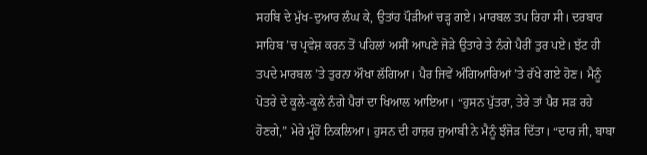ਸਹਬਿ ਦੇ ਮੁੱਖ-ਦੁਆਰ ਲੰਘ ਕੇ, ਉਤਾਂਹ ਪੌੜੀਆਂ ਚੜ੍ਹ ਗਏ। ਮਾਰਬਲ ਤਪ ਰਿਹਾ ਸੀ। ਦਰਬਾਰ ਸਾਹਿਬ ’ਚ ਪ੍ਰਵੇਸ਼ ਕਰਨ ਤੋਂ ਪਹਿਲਾਂ ਅਸੀਂ ਆਪਣੇ ਜੋੜੇ ਉਤਾਰੇ ਤੇ ਨੰਗੇ ਪੈਰੀਂ ਤੁਰ ਪਏ। ਝੱਟ ਹੀ ਤਪਦੇ ਮਾਰਬਲ ’ਤੇ ਤੁਰਨਾ ਔਖਾ ਲੱਗਿਆ। ਪੈਰ ਜਿਵੇਂ ਅੰਗਿਆਰਿਆਂ ’ਤੇ ਰੱਖੇ ਗਏ ਹੋਣ। ਮੈਨੂੰ ਪੋਤਰੇ ਦੇ ਕੂਲੇ-ਕੂਲੇ ਨੰਗੇ ਪੈਰਾਂ ਦਾ ਖਿਆਲ ਆਇਆ। “ਹੁਸਨ ਪੁੱਤਰਾ, ਤੇਰੇ ਤਾਂ ਪੈਰ ਸੜ ਰਹੇ ਹੋਣਗੇ,” ਮੇਰੇ ਮੂੰਹੋਂ ਨਿਕਲਿਆ। ਹੁਸਨ ਦੀ ਹਾਜ਼ਰ ਜੁਆਬੀ ਨੇ ਮੈਨੂੰ ਝੰਜੋੜ ਦਿੱਤਾ। “ਦਾਰ ਜੀ, ਬਾਬਾ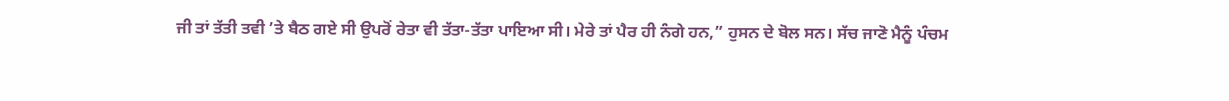ਜੀ ਤਾਂ ਤੱਤੀ ਤਵੀ ’ਤੇ ਬੈਠ ਗਏ ਸੀ ਉਪਰੋਂ ਰੇਤਾ ਵੀ ਤੱਤਾ-ਤੱਤਾ ਪਾਇਆ ਸੀ। ਮੇਰੇ ਤਾਂ ਪੈਰ ਹੀ ਨੰਗੇ ਹਨ,” ਹੁਸਨ ਦੇ ਬੋਲ ਸਨ। ਸੱਚ ਜਾਣੋ ਮੈਨੂੰ ਪੰਚਮ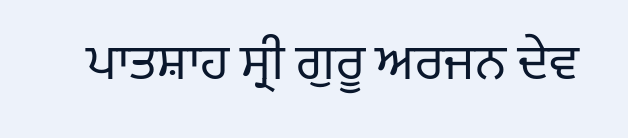ਪਾਤਸ਼ਾਹ ਸ੍ਰੀ ਗੁਰੂ ਅਰਜਨ ਦੇਵ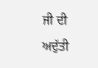ਜੀ ਦੀ ਅਦੁੱਤੀ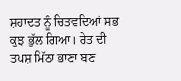ਸ਼ਹਾਦਤ ਨੂੰ ਚਿਤਵਦਿਆਂ ਸਭ ਕੁਝ ਭੁੱਲ ਗਿਆ। ਰੇਤ ਦੀ ਤਪਸ਼ ਮਿੱਠਾ ਭਾਣਾ ਬਣ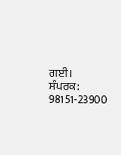ਗਈ।
ਸੰਪਰਕ: 98151-23900